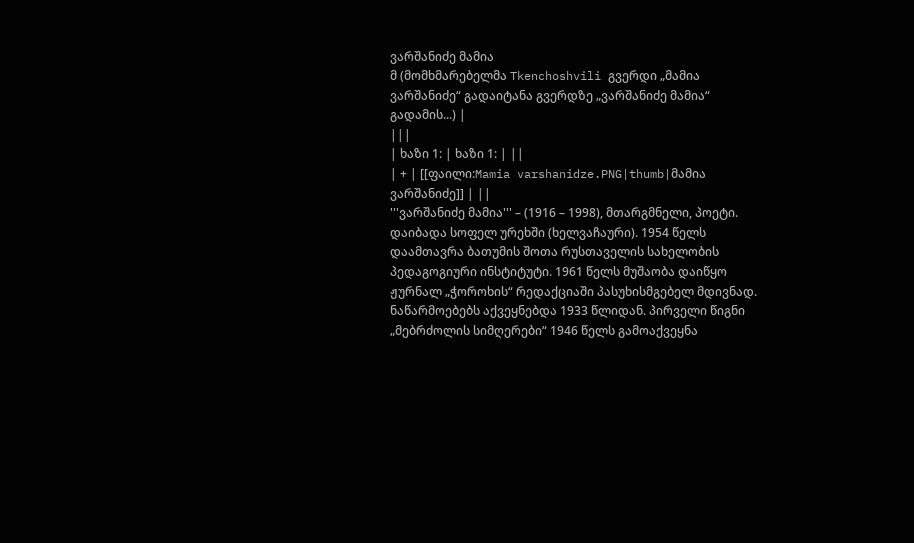ვარშანიძე მამია
მ (მომხმარებელმა Tkenchoshvili გვერდი „მამია ვარშანიძე“ გადაიტანა გვერდზე „ვარშანიძე მამია“ გადამის...) |
|||
| ხაზი 1: | ხაზი 1: | ||
| + | [[ფაილი:Mamia varshanidze.PNG|thumb|მამია ვარშანიძე]] | ||
'''ვარშანიძე მამია''' – (1916 – 1998), მთარგმნელი, პოეტი. დაიბადა სოფელ ურეხში (ხელვაჩაური). 1954 წელს დაამთავრა ბათუმის შოთა რუსთაველის სახელობის პედაგოგიური ინსტიტუტი. 1961 წელს მუშაობა დაიწყო ჟურნალ „ჭოროხის“ რედაქციაში პასუხისმგებელ მდივნად. ნაწარმოებებს აქვეყნებდა 1933 წლიდან. პირველი წიგნი „მებრძოლის სიმღერები“ 1946 წელს გამოაქვეყნა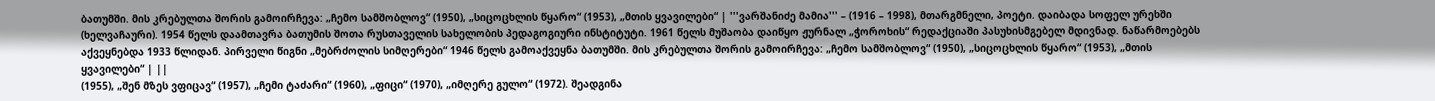ბათუმში. მის კრებულთა შორის გამოირჩევა: „ჩემო სამშობლოვ“ (1950), „სიცოცხლის წყარო“ (1953), „მთის ყვავილები“ | '''ვარშანიძე მამია''' – (1916 – 1998), მთარგმნელი, პოეტი. დაიბადა სოფელ ურეხში (ხელვაჩაური). 1954 წელს დაამთავრა ბათუმის შოთა რუსთაველის სახელობის პედაგოგიური ინსტიტუტი. 1961 წელს მუშაობა დაიწყო ჟურნალ „ჭოროხის“ რედაქციაში პასუხისმგებელ მდივნად. ნაწარმოებებს აქვეყნებდა 1933 წლიდან. პირველი წიგნი „მებრძოლის სიმღერები“ 1946 წელს გამოაქვეყნა ბათუმში. მის კრებულთა შორის გამოირჩევა: „ჩემო სამშობლოვ“ (1950), „სიცოცხლის წყარო“ (1953), „მთის ყვავილები“ | ||
(1955), „შენ მზეს ვფიცავ“ (1957), „ჩემი ტაძარი“ (1960), „ფიცი“ (1970), „იმღერე გულო“ (1972). შეადგინა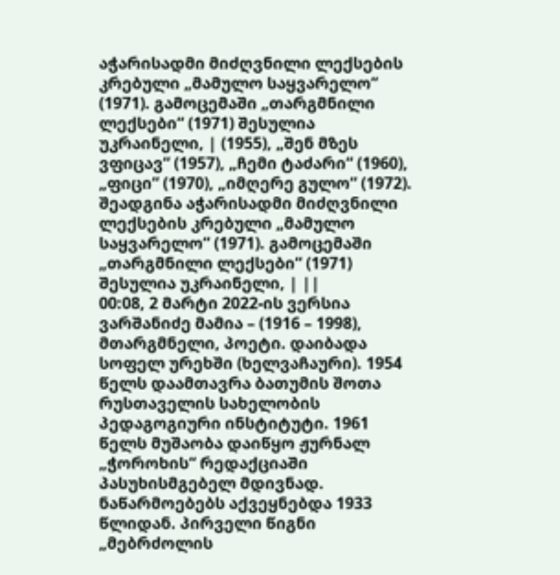აჭარისადმი მიძღვნილი ლექსების კრებული „მამულო საყვარელო“ (1971). გამოცემაში „თარგმნილი ლექსები“ (1971) შესულია უკრაინელი, | (1955), „შენ მზეს ვფიცავ“ (1957), „ჩემი ტაძარი“ (1960), „ფიცი“ (1970), „იმღერე გულო“ (1972). შეადგინა აჭარისადმი მიძღვნილი ლექსების კრებული „მამულო საყვარელო“ (1971). გამოცემაში „თარგმნილი ლექსები“ (1971) შესულია უკრაინელი, | ||
00:08, 2 მარტი 2022-ის ვერსია
ვარშანიძე მამია – (1916 – 1998), მთარგმნელი, პოეტი. დაიბადა სოფელ ურეხში (ხელვაჩაური). 1954 წელს დაამთავრა ბათუმის შოთა რუსთაველის სახელობის პედაგოგიური ინსტიტუტი. 1961 წელს მუშაობა დაიწყო ჟურნალ „ჭოროხის“ რედაქციაში პასუხისმგებელ მდივნად. ნაწარმოებებს აქვეყნებდა 1933 წლიდან. პირველი წიგნი „მებრძოლის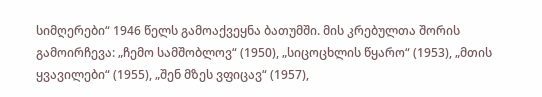სიმღერები“ 1946 წელს გამოაქვეყნა ბათუმში. მის კრებულთა შორის გამოირჩევა: „ჩემო სამშობლოვ“ (1950), „სიცოცხლის წყარო“ (1953), „მთის ყვავილები“ (1955), „შენ მზეს ვფიცავ“ (1957),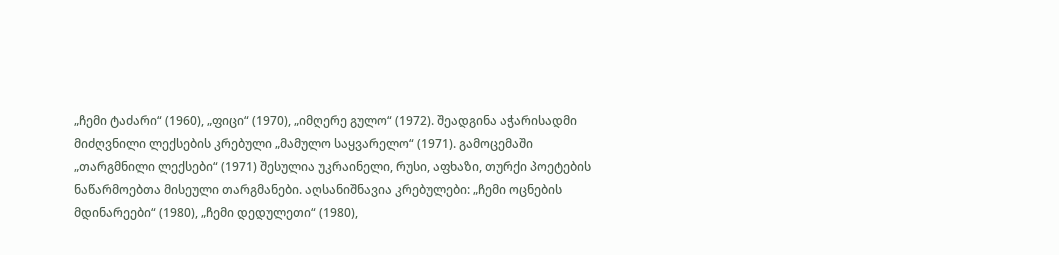„ჩემი ტაძარი“ (1960), „ფიცი“ (1970), „იმღერე გულო“ (1972). შეადგინა აჭარისადმი მიძღვნილი ლექსების კრებული „მამულო საყვარელო“ (1971). გამოცემაში „თარგმნილი ლექსები“ (1971) შესულია უკრაინელი, რუსი, აფხაზი, თურქი პოეტების ნაწარმოებთა მისეული თარგმანები. აღსანიშნავია კრებულები: „ჩემი ოცნების მდინარეები“ (1980), „ჩემი დედულეთი“ (1980),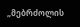„მებრძოლის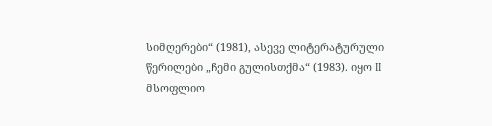სიმღერები“ (1981), ასევე ლიტერატურული წერილები „ჩემი გულისთქმა“ (1983). იყო II მსოფლიო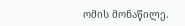ომის მონაწილე.